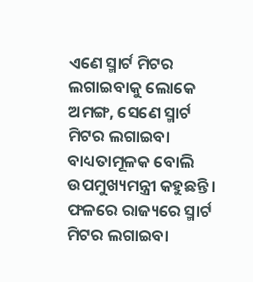ଏଣେ ସ୍ମାର୍ଟ ମିଟର ଲଗାଇବାକୁ ଲୋକେ ଅମଙ୍ଗ, ସେଣେ ସ୍ମାର୍ଟ ମିଟର ଲଗାଇବା ବାଧ୍ୟତାମୂଳକ ବୋଲି ଉପମୁଖ୍ୟମନ୍ତ୍ରୀ କହୁଛନ୍ତି। ଫଳରେ ରାଜ୍ୟରେ ସ୍ମାର୍ଟ ମିଟର ଲଗାଇବା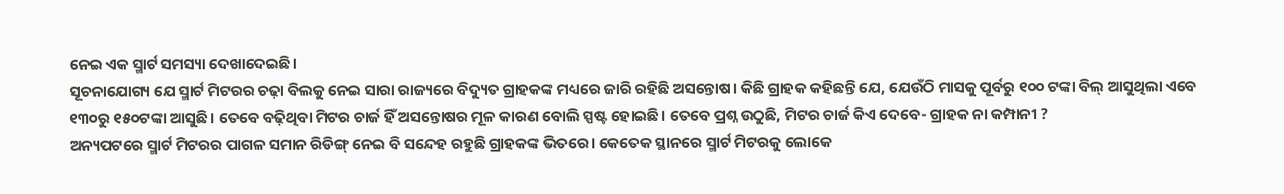ନେଇ ଏକ ସ୍ମାର୍ଟ ସମସ୍ୟା ଦେଖାଦେଇଛି।
ସୂଚନାଯୋଗ୍ୟ ଯେ ସ୍ମାର୍ଟ ମିଟରର ଚଢ଼ା ବିଲକୁ ନେଇ ସାରା ରାଜ୍ୟରେ ବିଦ୍ୟୁତ ଗ୍ରାହକଙ୍କ ମଧ୍ୟରେ ଜାରି ରହିଛି ଅସନ୍ତୋଷ। କିଛି ଗ୍ରାହକ କହିଛନ୍ତି ଯେ, ଯେଉଁଠି ମାସକୁ ପୂର୍ବରୁ ୧୦୦ ଟଙ୍କା ବିଲ୍ ଆସୁଥିଲା ଏବେ ୧୩୦ରୁ ୧୫୦ଟଙ୍କା ଆସୁଛି। ତେବେ ବଢ଼ିଥିବା ମିଟର ଚାର୍ଜ ହିଁ ଅସନ୍ତୋଷର ମୂଳ କାରଣ ବୋଲି ସ୍ପଷ୍ଟ ହୋଇଛି। ତେବେ ପ୍ରଶ୍ନ ଉଠୁଛି, ମିଟର ଚାର୍ଜ କିଏ ଦେବେ- ଗ୍ରାହକ ନା କମ୍ପାନୀ ?
ଅନ୍ୟପଟରେ ସ୍ମାର୍ଟ ମିଟରର ପାଗଳ ସମାନ ରିଡିଙ୍ଗ୍ ନେଇ ବି ସନ୍ଦେହ ରହୁଛି ଗ୍ରାହକଙ୍କ ଭିତରେ। କେତେକ ସ୍ଥାନରେ ସ୍ମାର୍ଟ ମିଟରକୁ ଲୋକେ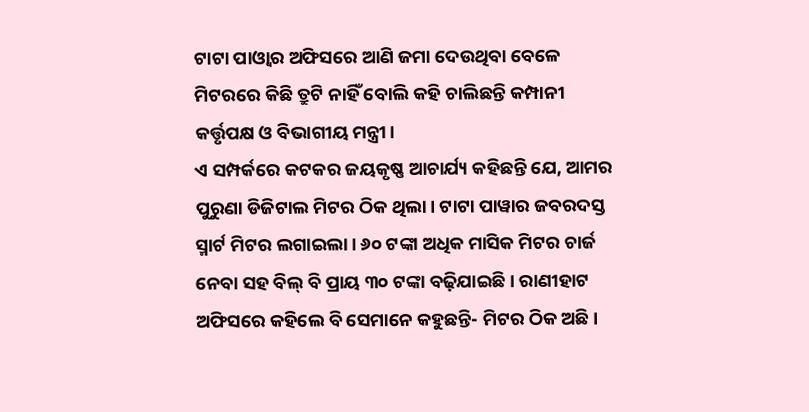ଟାଟା ପାଓ୍ବାର ଅଫିସରେ ଆଣି ଜମା ଦେଉଥିବା ବେଳେ ମିଟରରେ କିଛି ତ୍ରୁଟି ନାହିଁ ବୋଲି କହି ଚାଲିଛନ୍ତି କମ୍ପାନୀ କର୍ତ୍ତୃପକ୍ଷ ଓ ବିଭାଗୀୟ ମନ୍ତ୍ରୀ।
ଏ ସମ୍ପର୍କରେ କଟକର ଜୟକୃଷ୍ଣ ଆଚାର୍ଯ୍ୟ କହିଛନ୍ତି ଯେ, ଆମର ପୁରୁଣା ଡିଜିଟାଲ ମିଟର ଠିକ ଥିଲା। ଟାଟା ପାୱାର ଜବରଦସ୍ତ ସ୍ମାର୍ଟ ମିଟର ଲଗାଇଲା। ୬୦ ଟଙ୍କା ଅଧିକ ମାସିକ ମିଟର ଚାର୍ଜ ନେବା ସହ ବିଲ୍ ବି ପ୍ରାୟ ୩୦ ଟଙ୍କା ବଢ଼ିଯାଇଛି। ରାଣୀହାଟ ଅଫିସରେ କହିଲେ ବି ସେମାନେ କହୁଛନ୍ତି- ମିଟର ଠିକ ଅଛି।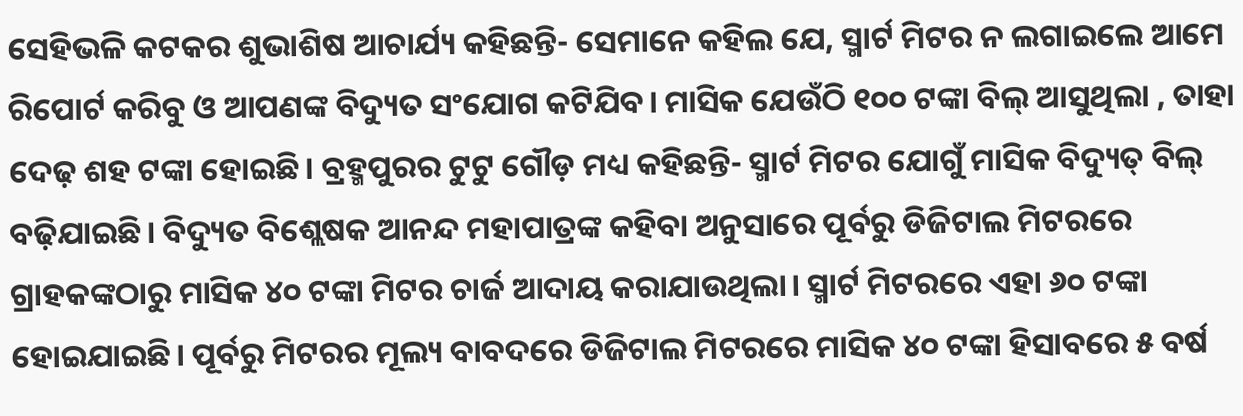ସେହିଭଳି କଟକର ଶୁଭାଶିଷ ଆଚାର୍ଯ୍ୟ କହିଛନ୍ତି- ସେମାନେ କହିଲ ଯେ, ସ୍ମାର୍ଟ ମିଟର ନ ଲଗାଇଲେ ଆମେ ରିପୋର୍ଟ କରିବୁ ଓ ଆପଣଙ୍କ ବିଦ୍ୟୁତ ସଂଯୋଗ କଟିଯିବ। ମାସିକ ଯେଉଁଠି ୧୦୦ ଟଙ୍କା ବିଲ୍ ଆସୁଥିଲା , ତାହା ଦେଢ଼ ଶହ ଟଙ୍କା ହୋଇଛି। ବ୍ରହ୍ମପୁରର ଟୁଟୁ ଗୌଡ଼ ମଧ୍ୟ କହିଛନ୍ତି- ସ୍ମାର୍ଟ ମିଟର ଯୋଗୁଁ ମାସିକ ବିଦ୍ୟୁତ୍ ବିଲ୍ ବଢ଼ିଯାଇଛି। ବିଦ୍ୟୁତ ବିଶ୍ଲେଷକ ଆନନ୍ଦ ମହାପାତ୍ରଙ୍କ କହିବା ଅନୁସାରେ ପୂର୍ବରୁ ଡିଜିଟାଲ ମିଟରରେ ଗ୍ରାହକଙ୍କଠାରୁ ମାସିକ ୪୦ ଟଙ୍କା ମିଟର ଚାର୍ଜ ଆଦାୟ କରାଯାଉଥିଲା। ସ୍ମାର୍ଟ ମିଟରରେ ଏହା ୬୦ ଟଙ୍କା ହୋଇଯାଇଛି। ପୂର୍ବରୁ ମିଟରର ମୂଲ୍ୟ ବାବଦରେ ଡିଜିଟାଲ ମିଟରରେ ମାସିକ ୪୦ ଟଙ୍କା ହିସାବରେ ୫ ବର୍ଷ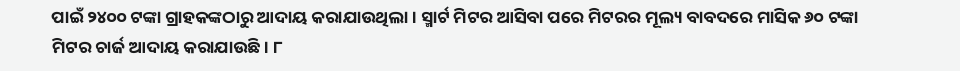ପାଇଁ ୨୪୦୦ ଟଙ୍କା ଗ୍ରାହକଙ୍କଠାରୁ ଆଦାୟ କରାଯାଉଥିଲା। ସ୍ମାର୍ଟ ମିଟର ଆସିବା ପରେ ମିଟରର ମୂଲ୍ୟ ବାବଦରେ ମାସିକ ୬୦ ଟଙ୍କା ମିଟର ଚାର୍ଜ ଆଦାୟ କରାଯାଉଛି। ୮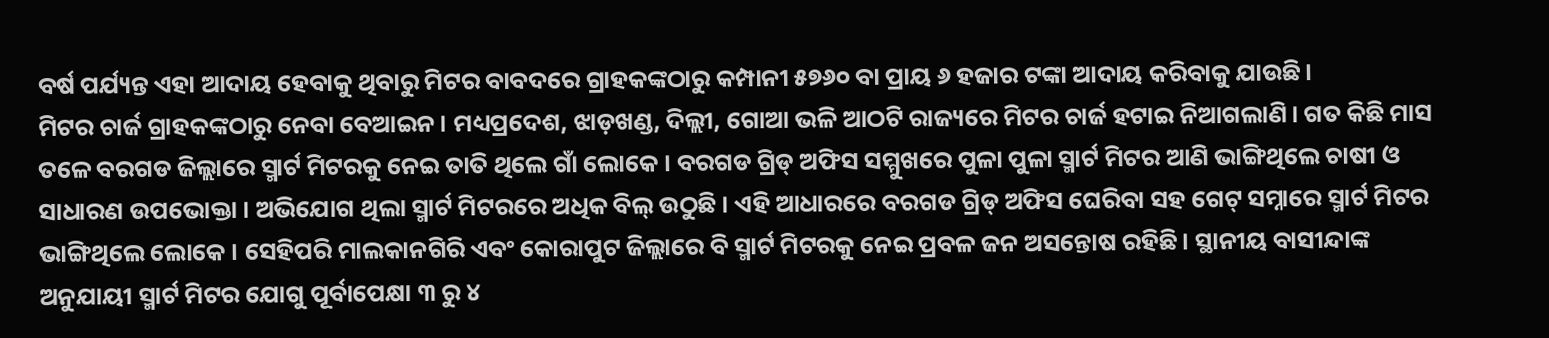ବର୍ଷ ପର୍ଯ୍ୟନ୍ତ ଏହା ଆଦାୟ ହେବାକୁ ଥିବାରୁ ମିଟର ବାବଦରେ ଗ୍ରାହକଙ୍କଠାରୁ କମ୍ପାନୀ ୫୭୬୦ ବା ପ୍ରାୟ ୬ ହଜାର ଟଙ୍କା ଆଦାୟ କରିବାକୁ ଯାଉଛି।
ମିଟର ଚାର୍ଜ ଗ୍ରାହକଙ୍କଠାରୁ ନେବା ବେଆଇନ। ମଧ୍ୟପ୍ରଦେଶ, ଝାଡ଼ଖଣ୍ଡ, ଦିଲ୍ଲୀ, ଗୋଆ ଭଳି ଆଠଟି ରାଜ୍ୟରେ ମିଟର ଚାର୍ଜ ହଟାଇ ନିଆଗଲାଣି। ଗତ କିଛି ମାସ ତଳେ ବରଗଡ ଜିଲ୍ଲାରେ ସ୍ମାର୍ଟ ମିଟରକୁ ନେଇ ତାତି ଥିଲେ ଗାଁ ଲୋକେ । ବରଗଡ ଗ୍ରିଡ୍ ଅଫିସ ସମ୍ମୁଖରେ ପୁଳା ପୁଳା ସ୍ମାର୍ଟ ମିଟର ଆଣି ଭାଙ୍ଗିଥିଲେ ଚାଷୀ ଓ ସାଧାରଣ ଉପଭୋକ୍ତା । ଅଭିଯୋଗ ଥିଲା ସ୍ମାର୍ଟ ମିଟରରେ ଅଧିକ ବିଲ୍ ଉଠୁଛି । ଏହି ଆଧାରରେ ବରଗଡ ଗ୍ରିଡ୍ ଅଫିସ ଘେରିବା ସହ ଗେଟ୍ ସମ୍ନାରେ ସ୍ମାର୍ଟ ମିଟର ଭାଙ୍ଗିଥିଲେ ଲୋକେ । ସେହିପରି ମାଲକାନଗିରି ଏବଂ କୋରାପୁଟ ଜିଲ୍ଲାରେ ବି ସ୍ମାର୍ଟ ମିଟରକୁ ନେଇ ପ୍ରବଳ ଜନ ଅସନ୍ତୋଷ ରହିଛି। ସ୍ଥାନୀୟ ବାସୀନ୍ଦାଙ୍କ ଅନୁଯାୟୀ ସ୍ମାର୍ଟ ମିଟର ଯୋଗୁ ପୂର୍ବାପେକ୍ଷା ୩ ରୁ ୪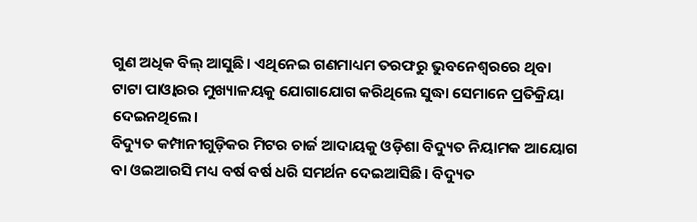ଗୁଣ ଅଧିକ ବିଲ୍ ଆସୁଛି। ଏଥିନେଇ ଗଣମାଧ୍ୟମ ତରଫରୁ ଭୁବନେଶ୍ବରରେ ଥିବା ଟାଟା ପାଓ୍ବାରର ମୁଖ୍ୟାଳୟକୁ ଯୋଗାଯୋଗ କରିଥିଲେ ସୁଦ୍ଧା ସେମାନେ ପ୍ରତିକ୍ରିୟା ଦେଇନଥିଲେ।
ବିଦ୍ୟୁତ କମ୍ପାନୀଗୁଡ଼ିକର ମିଟର ଚାର୍ଜ ଆଦାୟକୁ ଓଡ଼ିଶା ବିଦ୍ୟୁତ ନିୟାମକ ଆୟୋଗ ବା ଓଇଆରସି ମଧ୍ୟ ବର୍ଷ ବର୍ଷ ଧରି ସମର୍ଥନ ଦେଇଆସିଛି। ବିଦ୍ୟୁତ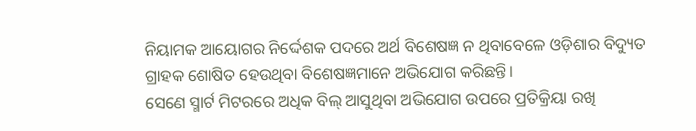ନିୟାମକ ଆୟୋଗର ନିର୍ଦ୍ଦେଶକ ପଦରେ ଅର୍ଥ ବିଶେଷଜ୍ଞ ନ ଥିବାବେଳେ ଓଡ଼ିଶାର ବିଦ୍ୟୁତ ଗ୍ରାହକ ଶୋଷିତ ହେଉଥିବା ବିଶେଷଜ୍ଞମାନେ ଅଭିଯୋଗ କରିଛନ୍ତି।
ସେଣେ ସ୍ମାର୍ଟ ମିଟରରେ ଅଧିକ ବିଲ୍ ଆସୁଥିବା ଅଭିଯୋଗ ଉପରେ ପ୍ରତିକ୍ରିୟା ରଖି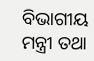ବିଭାଗୀୟ ମନ୍ତ୍ରୀ ତଥା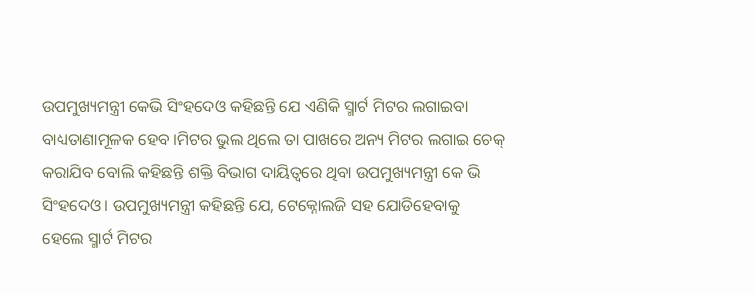ଉପମୁଖ୍ୟମନ୍ତ୍ରୀ କେଭି ସିଂହଦେଓ କହିଛନ୍ତି ଯେ ଏଣିକି ସ୍ମାର୍ଟ ମିଟର ଲଗାଇବା ବାଧ୍ୟତାଣାମୂଳକ ହେବ ।ମିଟର ଭୁଲ ଥିଲେ ତା ପାଖରେ ଅନ୍ୟ ମିଟର ଲଗାଇ ଚେକ୍ କରାଯିବ ବୋଲି କହିଛନ୍ତି ଶକ୍ତି ବିଭାଗ ଦାୟିତ୍ବରେ ଥିବା ଉପମୁଖ୍ୟମନ୍ତ୍ରୀ କେ ଭି ସିଂହଦେଓ। ଉପମୁଖ୍ୟମନ୍ତ୍ରୀ କହିଛନ୍ତି ଯେ, ଟେକ୍ନୋଲଜି ସହ ଯୋଡିହେବାକୁ ହେଲେ ସ୍ମାର୍ଟ ମିଟର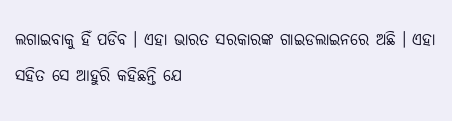ଲଗାଇବାକୁ ହିଁ ପଡିବ । ଏହା ଭାରତ ସରକାରଙ୍କ ଗାଇଡଲାଇନରେ ଅଛି । ଏହା ସହିତ ସେ ଆହୁରି କହିଛନ୍ତି ଯେ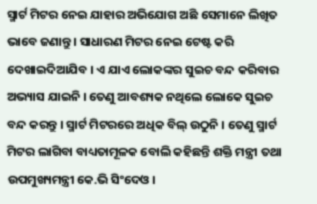ସ୍ମାର୍ଟ ମିଟର ନେଇ ଯାହାର ଅଭିଯୋଗ ଅଛି ସେମାନେ ଲିଖିତ ଭାବେ ଜଣାନ୍ତୁ । ସାଧାରଣ ମିଟର ନେଇ ଟେଷ୍ଟ କରି ଦେଖାଇଦିଆଯିବ । ଏ ଯାଏ ଲୋକଙ୍କର ସୁଇଚ ବନ୍ଦ କରିବାର ଅଭ୍ୟାସ ଯାଇନି । ତେଣୁ ଆବଶ୍ୟକ ନଥିଲେ ଲୋକେ ସୁଇଚ ବନ୍ଦ କରନ୍ତୁ । ସ୍ମାର୍ଟ ମିଟରରେ ଅଧିକ ବିଲ୍ ଉଠୁନି । ତେଣୁ ସ୍ମାର୍ଟ ମିଟର ଲାଗିବା ବାଧ୍ୟତାମୂଳକ ବୋଲି କହିଛନ୍ତି ଶକ୍ତି ମନ୍ତ୍ରୀ ତଥା ଉପମୁଖ୍ୟମନ୍ତ୍ରୀ କେ.ଭି ସିଂଦେଓ ।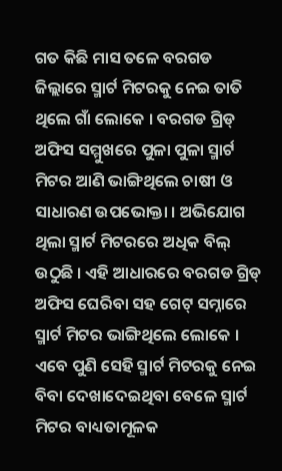ଗତ କିଛି ମାସ ତଳେ ବରଗଡ ଜିଲ୍ଲାରେ ସ୍ମାର୍ଟ ମିଟରକୁ ନେଇ ତାତି ଥିଲେ ଗାଁ ଲୋକେ । ବରଗଡ ଗ୍ରିଡ୍ ଅଫିସ ସମ୍ମୁଖରେ ପୁଳା ପୁଳା ସ୍ମାର୍ଟ ମିଟର ଆଣି ଭାଙ୍ଗିଥିଲେ ଚାଷୀ ଓ ସାଧାରଣ ଉପଭୋକ୍ତା । ଅଭିଯୋଗ ଥିଲା ସ୍ମାର୍ଟ ମିଟରରେ ଅଧିକ ବିଲ୍ ଉଠୁଛି । ଏହି ଆଧାରରେ ବରଗଡ ଗ୍ରିଡ୍ ଅଫିସ ଘେରିବା ସହ ଗେଟ୍ ସମ୍ନାରେ ସ୍ମାର୍ଟ ମିଟର ଭାଙ୍ଗିଥିଲେ ଲୋକେ । ଏବେ ପୁଣି ସେହି ସ୍ମାର୍ଟ ମିଟରକୁ ନେଇ ବିବା ଦେଖାଦେଇଥିବା ବେଳେ ସ୍ମାର୍ଟ ମିଟର ବାଧ୍ୟତାମୂଳକ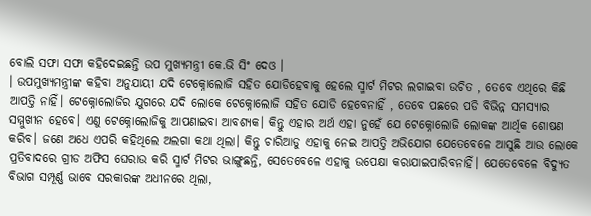ବୋଲି ସଫା ସଫା କହିଦେଇଛନ୍ତି ଉପ ମୁଖ୍ୟମନ୍ତ୍ରୀ କେ.ଭି ସିଂ ଦେଓ ।
। ଉପମୁଖ୍ୟମନ୍ତ୍ରୀଙ୍କ କହିବା ଅନୁଯାୟୀ ଯଦି ଟେକ୍ନୋଲୋଜି ସହିତ ଯୋଡିହେବାକୁ ହେଲେ ସ୍ମାର୍ଟ ମିଟର ଲଗାଇବା ଉଚିତ , ତେବେ ଏଥିରେ କିଛି ଆପତ୍ତି ନାହିଁ। ଟେକ୍ନୋଲୋଜିର ଯୁଗରେ ଯଦି ଲୋକେ ଟେକ୍ନୋଲୋଜି ସହିତ ଯୋଡି ହେବେନାହିଁ , ତେବେ ପଛରେ ପଡି ବିଭିନ୍ନ ସମସ୍ୟାର ସମ୍ମୁଖୀନ ହେବେ। ଏଣୁ ଟେକ୍ନୋଲୋଜିକୁ ଆପଣାଇବା ଆବଶ୍ୟକ। କିନ୍ତୁ ଏହାର ଅର୍ଥ ଏହା ନୁହେଁ ଯେ ଟେକ୍ନୋଲୋଜି ଲୋକଙ୍କ ଆର୍ଥିକ ଶୋଷଣ କରିବ। ଜଣେ ଅଧେ ଏପରି କହିଥିଲେ ଅଲଗା କଥା ଥିଲା। କିନ୍ତୁ ଚାରିଆଡୁ ଏହାକୁ ନେଇ ଆପତ୍ତି ଅଭିଯୋଗ ଯେତେବେଳେ ଆସୁଛି ଆଉ ଲୋକେ ପ୍ରତିବାଦରେ ଗ୍ରୀଡ ଅଫିସ ଘେରାଉ କରି ସ୍ମାର୍ଟ ମିଟର ଭାଙ୍ଗୁଛନ୍ତି, ସେତେବେଳେ ଏହାକୁ ଉପେକ୍ଷା କରାଯାଇପାରିବନାହିଁ। ଯେତେବେଳେ ବିଦ୍ୟୁତ ବିଭାଗ ସମ୍ପୂର୍ଣ୍ଣ ଭାବେ ସରକାରଙ୍କ ଅଧୀନରେ ଥିଲା,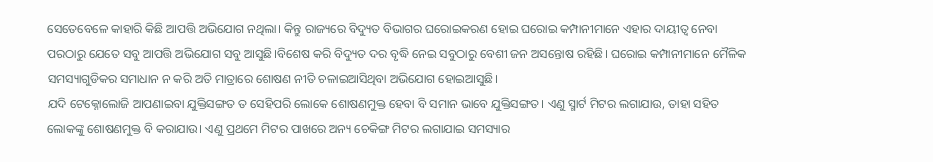ସେତେବେଳେ କାହାରି କିଛି ଆପତ୍ତି ଅଭିଯୋଗ ନଥିଲା। କିନ୍ତୁ ରାଜ୍ୟରେ ବିଦ୍ୟୁତ ବିଭାଗର ଘରୋଇକରଣ ହୋଇ ଘରୋଇ କମ୍ପାନୀମାନେ ଏହାର ଦାୟୀତ୍ୱ ନେବା ପରଠାରୁ ଯେତେ ସବୁ ଆପତ୍ତି ଅଭିଯୋଗ ସବୁ ଆସୁଛି।ବିଶେଷ କରି ବିଦ୍ୟୁତ ଦର ବୃଦ୍ଧି ନେଇ ସବୁଠାରୁ ବେଶୀ ଜନ ଅସନ୍ତୋଷ ରହିଛି। ଘରୋଇ କମ୍ପାନୀମାନେ ମୈଳିକ ସମସ୍ୟାଗୁଡିକର ସମାଧାନ ନ କରି ଅତି ମାତ୍ରାରେ ଶୋଷଣ ନୀତି ଚଳାଇଆସିଥିବା ଅଭିଯୋଗ ହୋଇଆସୁଛି।
ଯଦି ଟେକ୍ନୋଲୋଜି ଆପଣାଇବା ଯୁକ୍ତିସଙ୍ଗତ ତ ସେହିପରି ଲୋକେ ଶୋଷଣମୁକ୍ତ ହେବା ବି ସମାନ ଭାବେ ଯୁକ୍ତିସଙ୍ଗତ। ଏଣୁ ସ୍ମାର୍ଟ ମିଟର ଲଗାଯାଉ, ତାହା ସହିତ ଲୋକଙ୍କୁ ଶୋଷଣମୁକ୍ତ ବି କରାଯାଉ। ଏଣୁ ପ୍ରଥମେ ମିଟର ପାଖରେ ଅନ୍ୟ ଚେକିଙ୍ଗ ମିଟର ଲଗାଯାଇ ସମସ୍ୟାର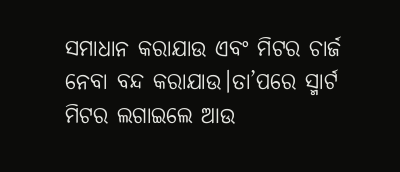ସମାଧାନ କରାଯାଉ ଏବଂ ମିଟର ଚାର୍ଜ ନେବା ବନ୍ଦ କରାଯାଉ।ତା’ପରେ ସ୍ମାର୍ଟ ମିଟର ଲଗାଇଲେ ଆଉ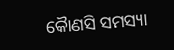କୈାଣସି ସମସ୍ୟା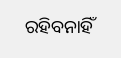ରହିବନାହିଁ